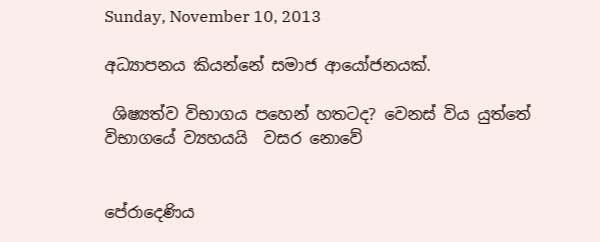Sunday, November 10, 2013

අධ්‍යාපනය කියන්නේ සමාජ ආයෝජනයක්‌.

 ශිෂ්‍යත්ව විභාගය පහෙන් හතටද? වෙනස්‌ විය යුත්තේ විභාගයේ ව්‍යහයයි  වසර නොවේ


පේරාදෙණිය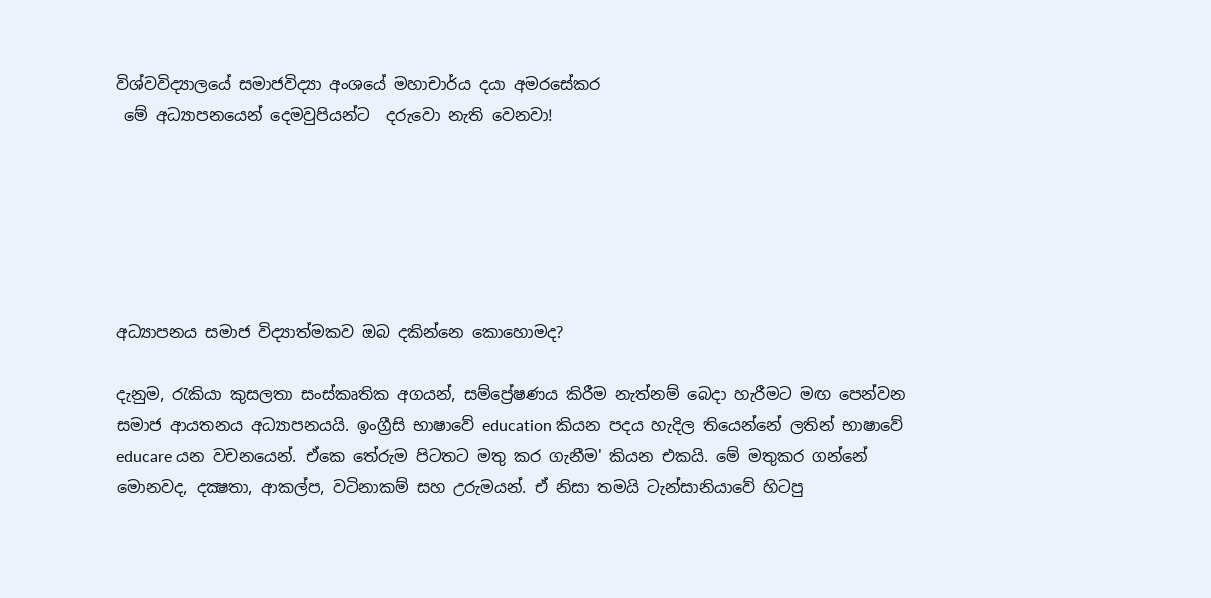විශ්වවිද්‍යාලයේ සමාජවිද්‍යා අංශයේ මහාචාර්ය දයා අමරසේකර
 මේ අධ්‍යාපනයෙන් දෙමවුපියන්ට  දරුවො නැති වෙනවා!






අධ්‍යාපනය සමාජ විද්‍යාත්මකව ඔබ දකින්නෙ කොහොමද?

දැනුම, රැකියා කුසලතා සංස්‌කෘතික අගයන්, සම්ප්‍රේෂණය කිරීම නැත්නම් බෙදා හැරීමට මඟ පෙන්වන සමාජ ආයතනය අධ්‍යාපනයයි. ඉංග්‍රීසි භාෂාවේ education කියන පදය හැදිල තියෙන්නේ ලතින් භාෂාවේ educare යන වචනයෙන්. ඒකෙ තේරුම පිටතට මතු කර ගැනීම' කියන එකයි. මේ මතුකර ගන්නේ මොනවද, දක්‍ෂතා, ආකල්ප, වටිනාකම් සහ උරුමයන්. ඒ නිසා තමයි ටැන්සානියාවේ හිටපු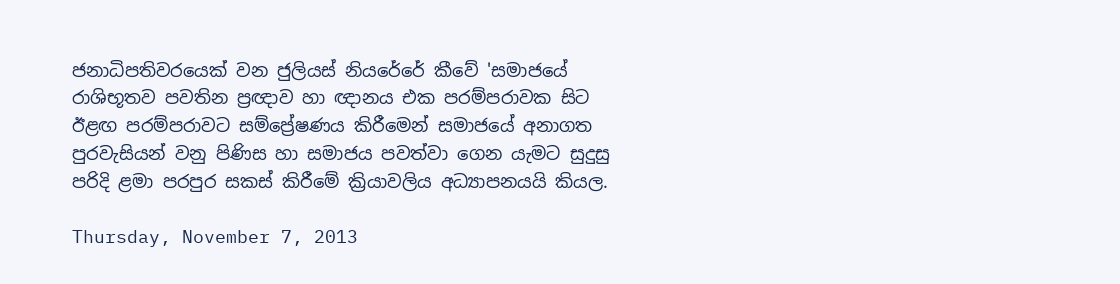ජනාධිපතිවරයෙක්‌ වන ජුලියස්‌ නියරේරේ කීවේ 'සමාජයේ රාශිභූතව පවතින ප්‍රඥාව හා ඥානය එක පරම්පරාවක සිට ඊළඟ පරම්පරාවට සම්ප්‍රේෂණය කිරීමෙන් සමාජයේ අනාගත පුරවැසියන් වනු පිණිස හා සමාජය පවත්වා ගෙන යැමට සුදුසු පරිදි ළමා පරපුර සකස්‌ කිරීමේ ක්‍රියාවලිය අධ්‍යාපනයයි කියල.

Thursday, November 7, 2013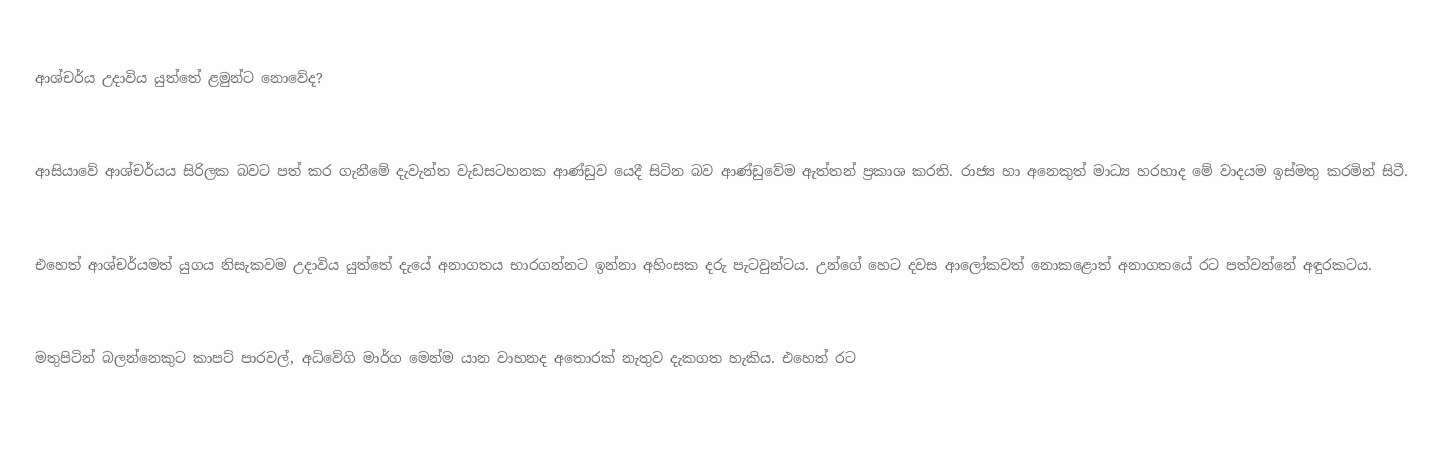ආශ්චර්ය උදාවිය යුත්තේ ළමුන්ට නොවේද?


ආසියාවේ ආශ්චර්යය සිරිලක බවට පත් කර ගැනීමේ දැවැන්ත වැඩසටහනක ආණ්‌ඩුව යෙදී සිටින බව ආණ්‌ඩුවේම ඇත්තන් ප්‍රකාශ කරති. රාජ්‍ය හා අනෙකුත් මාධ්‍ය හරහාද මේ වාදයම ඉස්‌මතු කරමින් සිටී.


එහෙත් ආශ්චර්යමත් යුගය නිසැකවම උදාවිය යුත්තේ දැයේ අනාගතය භාරගන්නට ඉන්නා අහිංසක දරු පැටවුන්ටය. උන්ගේ හෙට දවස ආලෝකවත් නොකළොත් අනාගතයේ රට පත්වන්නේ අඳුරකටය.


මතුපිටින් බලන්නෙකුට කාපට්‌ පාරවල්, අධිවේගි මාර්ග මෙන්ම යාන වාහනද අතොරක්‌ නැතුව දැකගත හැකිය. එහෙත් රට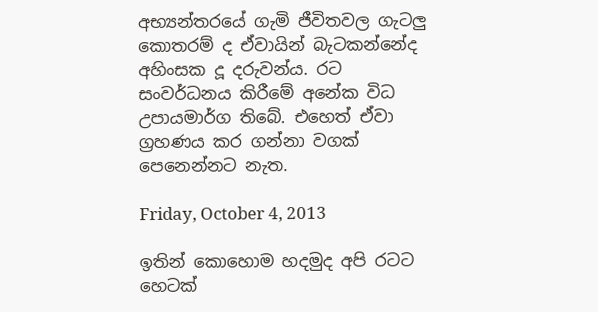අභ්‍යන්තරයේ ගැමි ජීවිතවල ගැටලු කොතරම් ද ඒවායින් බැටකන්නේද අහිංසක දූ දරුවන්ය. රට සංවර්ධනය කිරීමේ අනේක විධ උපායමාර්ග තිබේ. එහෙත් ඒවා ග්‍රහණය කර ගන්නා වගක්‌ පෙනෙන්නට නැත.

Friday, October 4, 2013

ඉතින් කොහොම හදමුද අපි රටට හෙටක්‌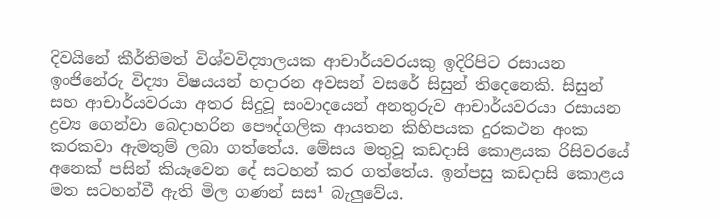දිවයිනේ කීර්තිමත් විශ්වවිද්‍යාලයක ආචාර්යවරයකු ඉදිරිපිට රසායන ඉංජිනේරු විද්‍යා විෂයයන් හදාරන අවසන් වසරේ සිසුන් තිදෙනෙකි. සිසුන් සහ ආචාර්යවරයා අතර සිදුවූ සංවාදයෙන් අනතුරුව ආචාර්යවරයා රසායන ද්‍රව්‍ය ගෙන්වා බෙදාහරින පෞද්ගලික ආයතන කිහිපයක දුරකථන අංක කරකවා ඇමතුම් ලබා ගත්තේය. මේසය මතුවූ කඩදාසි කොළයක රිසිවරයේ අනෙක්‌ පසින් කියෑවෙන දේ සටහන් කර ගත්තේය. ඉන්පසු කඩදාසි කොළය මත සටහන්වී ඇති මිල ගණන් සස¹ බැලුවේය.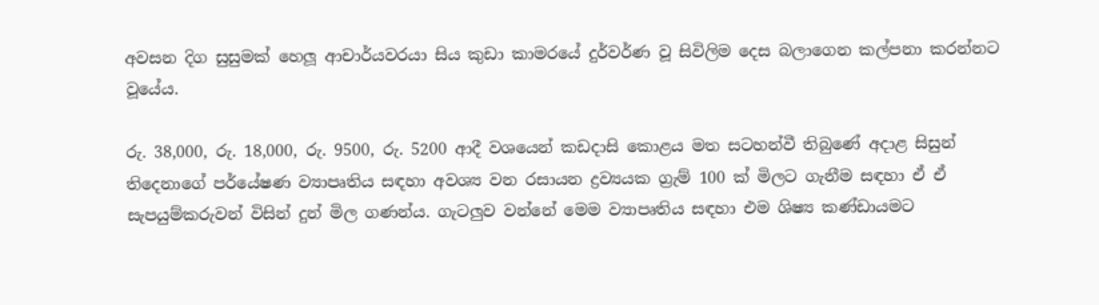අවසන දිග සුසුමක්‌ හෙලූ ආචාර්යවරයා සිය කුඩා කාමරයේ දුර්වර්ණ වූ සිවිලිම දෙස බලාගෙන කල්පනා කරන්නට වූයේය.

රු. 38,000, රු. 18,000, රු. 9500, රු. 5200 ආදී වශයෙන් කඩදාසි කොළය මත සටහන්වී තිබුණේ අදාළ සිසුන් තිදෙනාගේ පර්යේෂණ ව්‍යාපෘතිය සඳහා අවශ්‍ය වන රසායන ද්‍රව්‍යයක ග්‍රැම් 100 ක්‌ මිලට ගැනීම සඳහා ඒ ඒ සැපයුම්කරුවන් විසින් දුන් මිල ගණන්ය. ගැටලුව වන්නේ මෙම ව්‍යාපෘතිය සඳහා එම ශිෂ්‍ය කණ්‌ඩායමට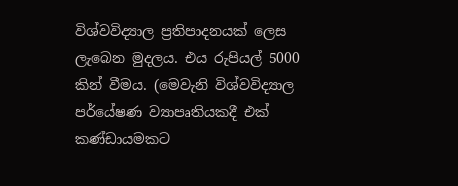විශ්වවිද්‍යාල ප්‍රතිපාදනයක්‌ ලෙස ලැබෙන මුදලය. එය රුපියල් 5000 කින් වීමය. (මෙවැනි විශ්වවිද්‍යාල පර්යේෂණ ව්‍යාපෘතියකදී එක්‌ කණ්‌ඩායමකට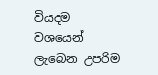වියදම වශයෙන් ලැබෙන උපරිම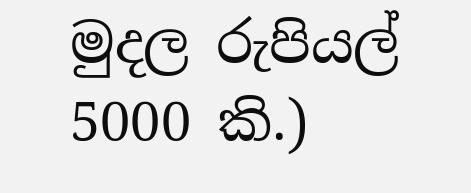මුදල රුපියල් 5000 කි.)